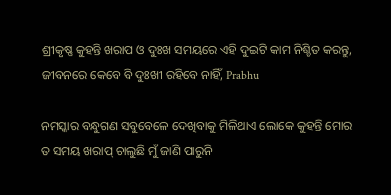ଶ୍ରୀକୃଷ୍ଣ କୁହନ୍ତି ଖରାପ ଓ ଦୁଃଖ ସମୟରେ ଏହି ଦୁଇଟି କାମ ନିଶ୍ଚିତ କରନ୍ତୁ, ଜୀବନରେ କେବେ ବି ଦୁଃଖୀ ରହିବେ ନାହିଁ, Prabhu

ନମସ୍କାର ବନ୍ଧୁଗଣ ସବୁବେଳେ ଦେଖିବାକୁ ମିଳିଥାଏ ଲୋକେ କୁହନ୍ତି ମୋର ତ ସମୟ ଖରାପ୍ ଚାଲୁଛି ମୁଁ ଜାଣି ପାରୁନି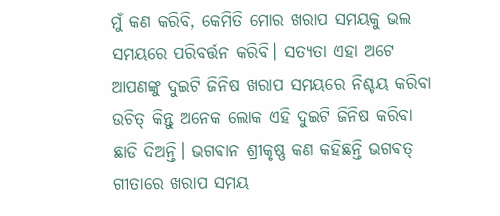ମୁଁ କଣ କରିବି, କେମିତି ମୋର ଖରାପ ସମୟକୁ ଭଲ ସମୟରେ ପରିବର୍ତ୍ତନ କରିବି। ସତ୍ୟତା ଏହା ଅଟେ ଆପଣଙ୍କୁ ଦୁଇଟି ଜିନିଷ ଖରାପ ସମୟରେ ନିଶ୍ଚୟ କରିବା ଉଚିତ୍ କିନ୍ତୁ ଅନେକ ଲୋକ ଏହି ଦୁଇଟି ଜିନିଷ କରିବା ଛାଡି ଦିଅନ୍ତି। ଭଗଵାନ ଶ୍ରୀକୃଷ୍ଣ କଣ କହିଛନ୍ତି ଭଗଵତ୍ ଗୀତାରେ ଖରାପ ସମୟ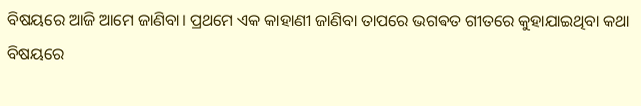ବିଷୟରେ ଆଜି ଆମେ ଜାଣିବା। ପ୍ରଥମେ ଏକ କାହାଣୀ ଜାଣିବା ତାପରେ ଭଗଵତ ଗୀତରେ କୁହାଯାଇଥିବା କଥା ବିଷୟରେ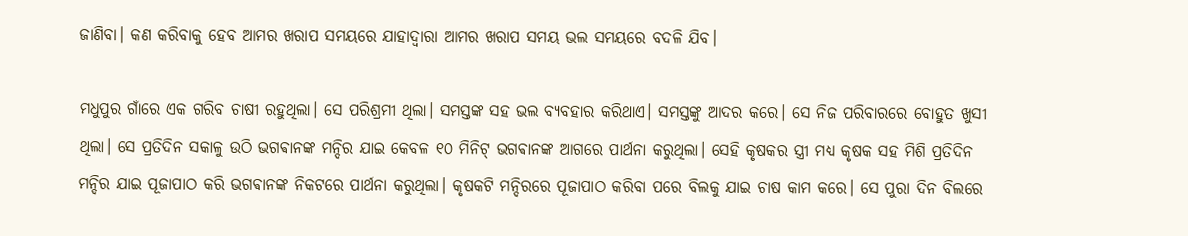ଜାଣିବା। କଣ କରିବାକୁ ହେବ ଆମର ଖରାପ ସମୟରେ ଯାହାଦ୍ଵାରା ଆମର ଖରାପ ସମୟ ଭଲ ସମୟରେ ବଦଳି ଯିବ।

ମଧୁପୁର ଗାଁରେ ଏକ ଗରିବ ଚାଷୀ ରହୁଥିଲା। ସେ ପରିଶ୍ରମୀ ଥିଲା। ସମସ୍ତଙ୍କ ସହ ଭଲ ବ୍ୟବହାର କରିଥାଏ। ସମସ୍ତଙ୍କୁ ଆଦର କରେ। ସେ ନିଜ ପରିବାରରେ ବୋହୁତ ଖୁସୀ ଥିଲା। ସେ ପ୍ରତିଦିନ ସକାଳୁ ଉଠି ଭଗଵାନଙ୍କ ମନ୍ଦିର ଯାଇ କେବଳ ୧୦ ମିନିଟ୍ ଭଗଵାନଙ୍କ ଆଗରେ ପାର୍ଥନା କରୁଥିଲା। ସେହି କୃଷକର ସ୍ତ୍ରୀ ମଧ୍ୟ କୃଷକ ସହ ମିଶି ପ୍ରତିଦିନ ମନ୍ଦିର ଯାଇ ପୂଜାପାଠ କରି ଭଗଵାନଙ୍କ ନିକଟରେ ପାର୍ଥନା କରୁଥିଲା। କୃଷକଟି ମନ୍ଦିରରେ ପୂଜାପାଠ କରିବା ପରେ ବିଲକୁ ଯାଇ ଚାଷ କାମ କରେ। ସେ ପୁରା ଦିନ ବିଲରେ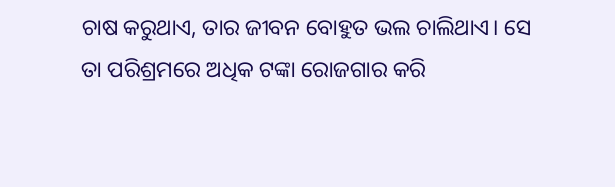ଚାଷ କରୁଥାଏ, ତାର ଜୀବନ ବୋହୁତ ଭଲ ଚାଲିଥାଏ। ସେ ତା ପରିଶ୍ରମରେ ଅଧିକ ଟଙ୍କା ରୋଜଗାର କରି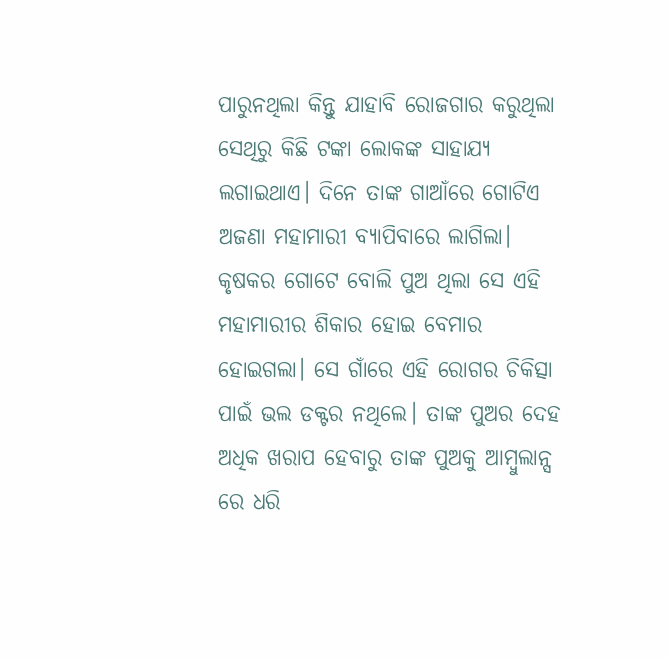ପାରୁନଥିଲା କିନ୍ତୁ ଯାହାବି ରୋଜଗାର କରୁଥିଲା ସେଥିରୁ କିଛି ଟଙ୍କା ଲୋକଙ୍କ ସାହାଯ୍ୟ ଲଗାଇଥାଏ। ଦିନେ ତାଙ୍କ ଗାଆଁରେ ଗୋଟିଏ ଅଜଣା ମହାମାରୀ ବ୍ୟାପିବାରେ ଲାଗିଲା। କୃଷକର ଗୋଟେ ବୋଲି ପୁଅ ଥିଲା ସେ ଏହି ମହାମାରୀର ଶିକାର ହୋଇ ବେମାର ହୋଇଗଲା। ସେ ଗାଁରେ ଏହି ରୋଗର ଚିକିତ୍ସା ପାଇଁ ଭଲ ଡକ୍ଟର ନଥିଲେ। ତାଙ୍କ ପୁଅର ଦେହ ଅଧିକ ଖରାପ ହେବାରୁ ତାଙ୍କ ପୁଅକୁ ଆମ୍ବୁଲାନ୍ସ ରେ ଧରି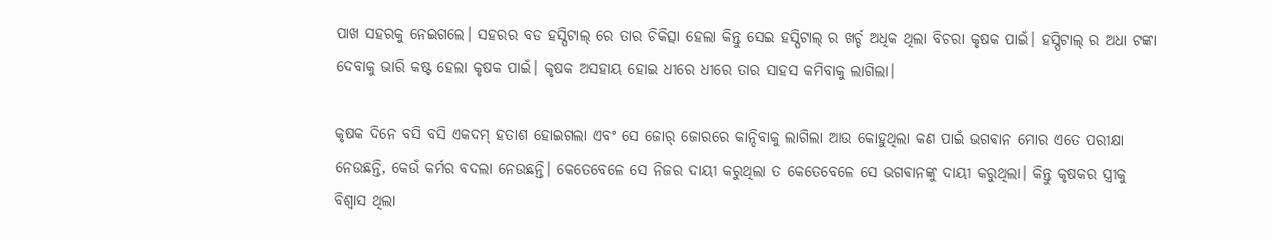ପାଖ ସହରକୁ ନେଇଗଲେ। ସହରର ବଡ ହସ୍ପିଟାଲ୍ ରେ ତାର ଚିକିତ୍ସା ହେଲା କିନ୍ତୁ ସେଇ ହସ୍ପିଟାଲ୍ ର ଖର୍ଚ୍ଚ ଅଧିକ ଥିଲା ବିଚରା କୃଷକ ପାଇଁ। ହସ୍ପିଟାଲ୍ ର ଅଧା ଟଙ୍କା ଦେବାକୁ ଭାରି କଷ୍ଟ ହେଲା କୃଷକ ପାଇଁ। କୃଷକ ଅସହାୟ ହୋଇ ଧୀରେ ଧୀରେ ତାର ସାହସ କମିବାକୁ ଲାଗିଲା।

କୃଷକ ଦିନେ ବସି ବସି ଏକଦମ୍ ହତାଶ ହୋଇଗଲା ଏବଂ ସେ ଜୋର୍ ଜୋରରେ କାନ୍ଦିବାକୁ ଲାଗିଲା ଆଉ କୋହୁଥିଲା କଣ ପାଇଁ ଭଗଵାନ ମୋର ଏତେ ପରୀକ୍ଷା ନେଉଛନ୍ତି, କେଉଁ କର୍ମର ବଦଲା ନେଉଛନ୍ତି। କେତେବେଳେ ସେ ନିଜର ଦାୟୀ କରୁଥିଲା ତ କେତେବେଳେ ସେ ଭଗଵାନଙ୍କୁ ଦାୟୀ କରୁଥିଲା। କିନ୍ତୁ କୃଷକର ସ୍ତ୍ରୀକୁ ବିଶ୍ୱାସ ଥିଲା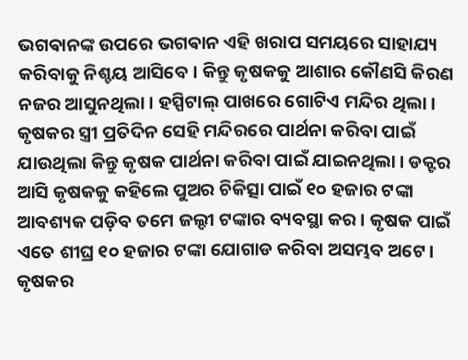ଭଗଵାନଙ୍କ ଉପରେ ଭଗଵାନ ଏହି ଖରାପ ସମୟରେ ସାହାଯ୍ୟ କରିବାକୁ ନିଶ୍ଚୟ ଆସିବେ। କିନ୍ତୁ କୃଷକକୁ ଆଶାର କୌଣସି କିରଣ ନଜର ଆସୁନଥିଲା। ହସ୍ପିଟାଲ୍ ପାଖରେ ଗୋଟିଏ ମନ୍ଦିର ଥିଲା। କୃଷକର ସ୍ତ୍ରୀ ପ୍ରତିଦିନ ସେହି ମନ୍ଦିରରେ ପାର୍ଥନା କରିବା ପାଇଁ ଯାଉଥିଲା କିନ୍ତୁ କୃଷକ ପାର୍ଥନା କରିବା ପାଇଁ ଯାଇନଥିଲା। ଡକ୍ଟର ଆସି କୃଷକକୁ କହିଲେ ପୁଅର ଚିକିତ୍ସା ପାଇଁ ୧୦ ହଜାର ଟଙ୍କା ଆବଶ୍ୟକ ପଡ଼ିବ ତମେ ଜଲ୍ଦୀ ଟଙ୍କାର ବ୍ୟବସ୍ଥା କର। କୃଷକ ପାଇଁ ଏତେ ଶୀଘ୍ର ୧୦ ହଜାର ଟଙ୍କା ଯୋଗାଡ କରିବା ଅସମ୍ଭବ ଅଟେ। କୃଷକର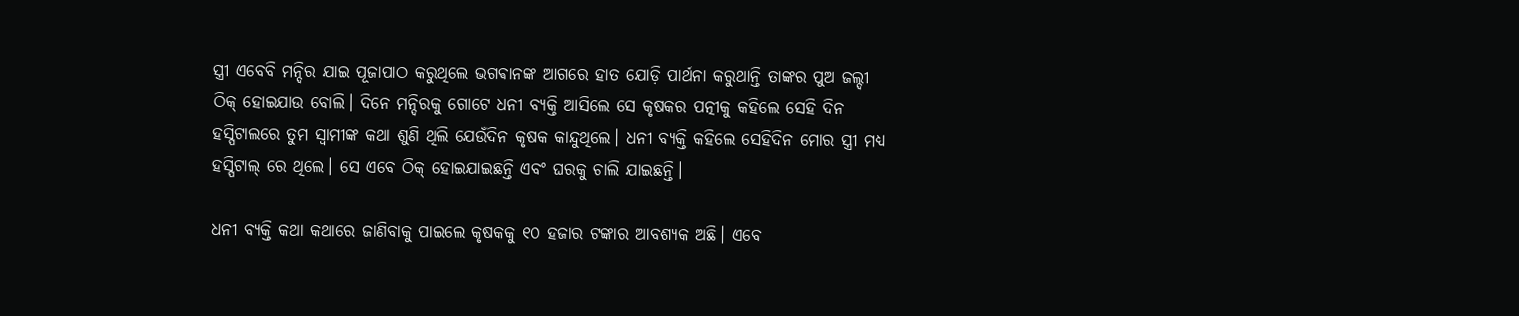ସ୍ତ୍ରୀ ଏବେବି ମନ୍ଦିର ଯାଇ ପୂଜାପାଠ କରୁଥିଲେ ଭଗଵାନଙ୍କ ଆଗରେ ହାତ ଯୋଡ଼ି ପାର୍ଥନା କରୁଥାନ୍ତି ତାଙ୍କର ପୁଅ ଜଲ୍ଦୀ ଠିକ୍ ହୋଇଯାଉ ବୋଲି। ଦିନେ ମନ୍ଦିରକୁ ଗୋଟେ ଧନୀ ବ୍ୟକ୍ତି ଆସିଲେ ସେ କୃଷକର ପତ୍ନୀକୁ କହିଲେ ସେହି ଦିନ ହସ୍ପିଟାଲରେ ତୁମ ସ୍ବାମୀଙ୍କ କଥା ଶୁଣି ଥିଲି ଯେଉଁଦିନ କୃଷକ କାନ୍ଦୁଥିଲେ। ଧନୀ ବ୍ୟକ୍ତି କହିଲେ ସେହିଦିନ ମୋର ସ୍ତ୍ରୀ ମଧ୍ୟ ହସ୍ପିଟାଲ୍ ରେ ଥିଲେ। ସେ ଏବେ ଠିକ୍ ହୋଇଯାଇଛନ୍ତି ଏବଂ ଘରକୁ ଚାଲି ଯାଇଛନ୍ତି।

ଧନୀ ବ୍ୟକ୍ତି କଥା କଥାରେ ଜାଣିବାକୁ ପାଇଲେ କୃଷକକୁ ୧୦ ହଜାର ଟଙ୍କାର ଆବଶ୍ୟକ ଅଛି। ଏବେ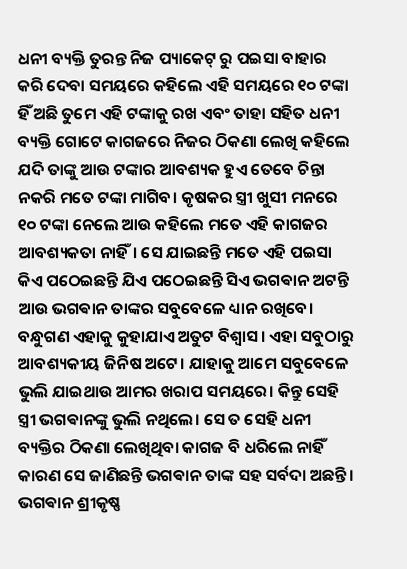ଧନୀ ବ୍ୟକ୍ତି ତୁରନ୍ତ ନିଜ ପ୍ୟାକେଟ୍ ରୁ ପଇସା ବାହାର କରି ଦେବା ସମୟରେ କହିଲେ ଏହି ସମୟରେ ୧୦ ଟଙ୍କା ହିଁ ଅଛି ତୁମେ ଏହି ଟଙ୍କାକୁ ରଖ ଏବଂ ତାହା ସହିତ ଧନୀ ବ୍ୟକ୍ତି ଗୋଟେ କାଗଜରେ ନିଜର ଠିକଣା ଲେଖି କହିଲେ ଯଦି ତାଙ୍କୁ ଆଉ ଟଙ୍କାର ଆବଶ୍ୟକ ହୁଏ ତେବେ ଚିନ୍ତା ନକରି ମତେ ଟଙ୍କା ମାଗିବ। କୃଷକର ସ୍ତ୍ରୀ ଖୁସୀ ମନରେ ୧୦ ଟଙ୍କା ନେଲେ ଆଉ କହିଲେ ମତେ ଏହି କାଗଜର ଆବଶ୍ୟକତା ନାହିଁ। ସେ ଯାଇଛନ୍ତି ମତେ ଏହି ପଇସା କିଏ ପଠେଇଛନ୍ତି ଯିଏ ପଠେଇଛନ୍ତି ସିଏ ଭଗଵାନ ଅଟନ୍ତି ଆଉ ଭଗଵାନ ତାଙ୍କର ସବୁବେଳେ ଧ୍ୟାନ ରଖିବେ। ବନ୍ଧୁଗଣ ଏହାକୁ କୁହାଯାଏ ଅତୁଟ ବିଶ୍ୱାସ। ଏହା ସବୁଠାରୁ ଆବଶ୍ୟକୀୟ ଜିନିଷ ଅଟେ। ଯାହାକୁ ଆମେ ସବୁବେଳେ ଭୁଲି ଯାଇଥାଉ ଆମର ଖରାପ ସମୟରେ। କିନ୍ତୁ ସେହି ସ୍ତ୍ରୀ ଭଗଵାନଙ୍କୁ ଭୁଲି ନଥିଲେ। ସେ ତ ସେହି ଧନୀ ବ୍ୟକ୍ତିର ଠିକଣା ଲେଖିଥିବା କାଗଜ ବି ଧରିଲେ ନାହିଁ କାରଣ ସେ ଜାଣିଛନ୍ତି ଭଗଵାନ ତାଙ୍କ ସହ ସର୍ବଦା ଅଛନ୍ତି। ଭଗଵାନ ଶ୍ରୀକୃଷ୍ଣ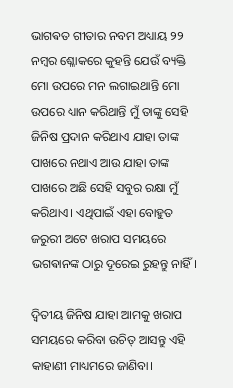ଭାଗଵତ ଗୀତାର ନବମ ଅଧ୍ୟାୟ ୨୨ ନମ୍ବର ଶ୍ଳୋକରେ କୁହନ୍ତି ଯେଉଁ ବ୍ୟକ୍ତି ମୋ ଉପରେ ମନ ଲଗାଇଥାନ୍ତି ମୋ ଉପରେ ଧ୍ୟାନ କରିଥାନ୍ତି ମୁଁ ତାଙ୍କୁ ସେହି ଜିନିଷ ପ୍ରଦାନ କରିଥାଏ ଯାହା ତାଙ୍କ ପାଖରେ ନଥାଏ ଆଉ ଯାହା ତାଙ୍କ ପାଖରେ ଅଛି ସେହି ସବୁର ରକ୍ଷା ମୁଁ କରିଥାଏ। ଏଥିପାଇଁ ଏହା ବୋହୁତ ଜରୁରୀ ଅଟେ ଖରାପ ସମୟରେ ଭଗଵାନଙ୍କ ଠାରୁ ଦୂରେଇ ରୁହନ୍ତୁ ନାହିଁ।

ଦ୍ୱିତୀୟ ଜିନିଷ ଯାହା ଆମକୁ ଖରାପ ସମୟରେ କରିବା ଉଚିତ୍ ଆସନ୍ତୁ ଏହି କାହାଣୀ ମାଧ୍ୟମରେ ଜାଣିବା।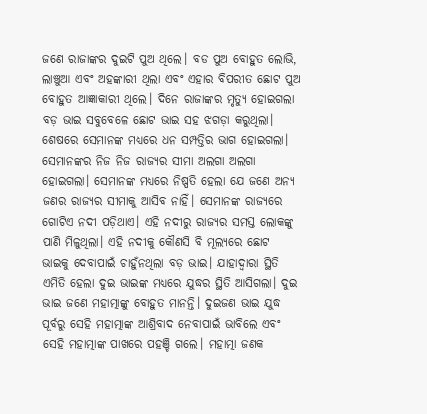ଜଣେ ରାଜାଙ୍କର ଦୁଇଟି ପୁଅ ଥିଲେ। ବଡ ପୁଅ ବୋହୁତ ଲୋଭି, ଲାଞ୍ଚୁଆ ଏବଂ ଅହଙ୍କାରୀ ଥିଲା ଏବଂ ଏହାର ବିପରୀତ ଛୋଟ ପୁଅ ବୋହୁତ ଆଜ୍ଞାକାରୀ ଥିଲେ। ଦିନେ ରାଜାଙ୍କର ମୃତ୍ୟୁ ହୋଇଗଲା ବଡ଼ ଭାଇ ସବୁବେଳେ ଛୋଟ ଭାଇ ସହ ଝଗଡ଼ା କରୁଥିଲା। ଶେଷରେ ସେମାନଙ୍କ ମଧ୍ୟରେ ଧନ ସମ୍ପତ୍ତିର ଭାଗ ହୋଇଗଲା। ସେମାନଙ୍କର ନିଜ ନିଜ ରାଜ୍ୟର ସୀମା ଅଲଗା ଅଲଗା ହୋଇଗଲା। ସେମାନଙ୍କ ମଧ୍ୟରେ ନିଷ୍ପତି ହେଲା ଯେ ଜଣେ ଅନ୍ୟ ଜଣର ରାଜ୍ୟର ସୀମାକୁ ଆସିବ ନାହିଁ। ସେମାନଙ୍କ ରାଜ୍ୟରେ ଗୋଟିଏ ନଦୀ ପଡ଼ିଥାଏ। ଏହି ନଦୀରୁ ରାଜ୍ୟର ସମସ୍ତ ଲୋକଙ୍କୁ ପାଣି ମିଳୁଥିଲା। ଏହି ନଦୀକୁ କୌଣସି ବି ମୂଲ୍ୟରେ ଛୋଟ ଭାଇକୁ ଦେବାପାଇଁ ଚାହୁଁନଥିଲା ବଡ଼ ଭାଇ। ଯାହାଦ୍ଵାରା ସ୍ଥିତି ଏମିତି ହେଲା ଦୁଇ ଭାଇଙ୍କ ମଧ୍ୟରେ ଯୁଦ୍ଧର ସ୍ଥିତି ଆସିଗଲା। ଦୁଇ ଭାଇ ଜଣେ ମହାତ୍ମାଙ୍କୁ ବୋହୁତ ମାନନ୍ତି। ଦୁଇଜଣ ଭାଇ ଯୁଦ୍ଧ ପୂର୍ବରୁ ସେହି ମହାତ୍ମାଙ୍କ ଆଶ୍ରିବାଦ ନେବାପାଇଁ ଭାବିଲେ ଏବଂ ସେହି ମହାତ୍ମାଙ୍କ ପାଖରେ ପହଞ୍ଚି ଗଲେ। ମହାତ୍ମା ଜଣକ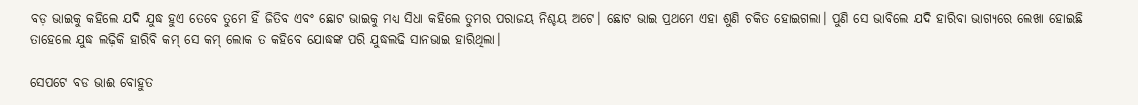ବଡ଼ ଭାଇକୁ କହିଲେ ଯଦି ଯୁଦ୍ଧ ହୁଏ ତେବେ ତୁମେ ହିଁ ଜିତିବ ଏବଂ ଛୋଟ ଭାଇକୁ ମଧ୍ୟ ସିଧା କହିଲେ ତୁମର ପରାଜୟ ନିଶ୍ଚୟ ଅଟେ। ଛୋଟ ଭାଇ ପ୍ରଥମେ ଏହା ଶୁଣି ଚକିତ ହୋଇଗଲା। ପୁଣି ସେ ଭାବିଲେ ଯଦି ହାରିବା ଭାଗ୍ୟରେ ଲେଖା ହୋଇଛି ତାହେଲେ ଯୁଦ୍ଧ ଲଢ଼ିକି ହାରିବି କମ୍ ସେ କମ୍ ଲୋକ ତ କହିବେ ଯୋଦ୍ଧଙ୍କ ପରି ଯୁଦ୍ଧଲଢି ସାନଭାଇ ହାରିଥିଲା।

ସେପଟେ ବଡ ଭାଈ ବୋହୁତ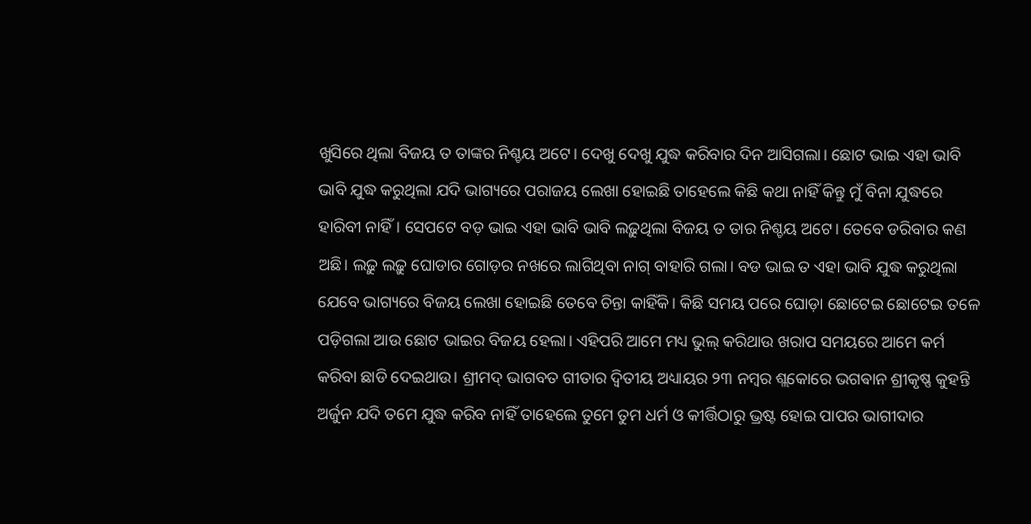ଖୁସିରେ ଥିଲା ବିଜୟ ତ ତାଙ୍କର ନିଶ୍ଚୟ ଅଟେ। ଦେଖୁ ଦେଖୁ ଯୁଦ୍ଧ କରିବାର ଦିନ ଆସିଗଲା। ଛୋଟ ଭାଇ ଏହା ଭାବି ଭାବି ଯୁଦ୍ଧ କରୁଥିଲା ଯଦି ଭାଗ୍ୟରେ ପରାଜୟ ଲେଖା ହୋଇଛି ତାହେଲେ କିଛି କଥା ନାହିଁ କିନ୍ତୁ ମୁଁ ବିନା ଯୁଦ୍ଧରେ ହାରିବୀ ନାହିଁ। ସେପଟେ ବଡ଼ ଭାଇ ଏହା ଭାବି ଭାବି ଲଢ଼ୁଥିଲା ବିଜୟ ତ ତାର ନିଶ୍ଚୟ ଅଟେ। ତେବେ ଡରିବାର କଣ ଅଛି। ଲଢ଼ୁ ଲଢ଼ୁ ଘୋଡାର ଗୋଡ଼ର ନଖରେ ଲାଗିଥିବା ନାଗ୍ ବାହାରି ଗଲା। ବଡ ଭାଇ ତ ଏହା ଭାବି ଯୁଦ୍ଧ କରୁଥିଲା ଯେବେ ଭାଗ୍ୟରେ ବିଜୟ ଲେଖା ହୋଇଛି ତେବେ ଚିନ୍ତା କାହିଁକି। କିଛି ସମୟ ପରେ ଘୋଡ଼ା ଛୋଟେଇ ଛୋଟେଇ ତଳେ ପଡ଼ିଗଲା ଆଉ ଛୋଟ ଭାଇର ବିଜୟ ହେଲା। ଏହିପରି ଆମେ ମଧ୍ୟ ଭୁଲ୍ କରିଥାଉ ଖରାପ ସମୟରେ ଆମେ କର୍ମ କରିବା ଛାଡି ଦେଇଥାଉ। ଶ୍ରୀମଦ୍ ଭାଗବତ ଗୀତାର ଦ୍ଵିତୀୟ ଅଧ୍ୟାୟର ୨୩ ନମ୍ବର ଶ୍ଲକୋରେ ଭଗଵାନ ଶ୍ରୀକୃଷ୍ଣ କୁହନ୍ତି ଅର୍ଜୁନ ଯଦି ତମେ ଯୁଦ୍ଧ କରିବ ନାହିଁ ତାହେଲେ ତୁମେ ତୁମ ଧର୍ମ ଓ କୀର୍ତ୍ତିଠାରୁ ଭ୍ରଷ୍ଟ ହୋଇ ପାପର ଭାଗୀଦାର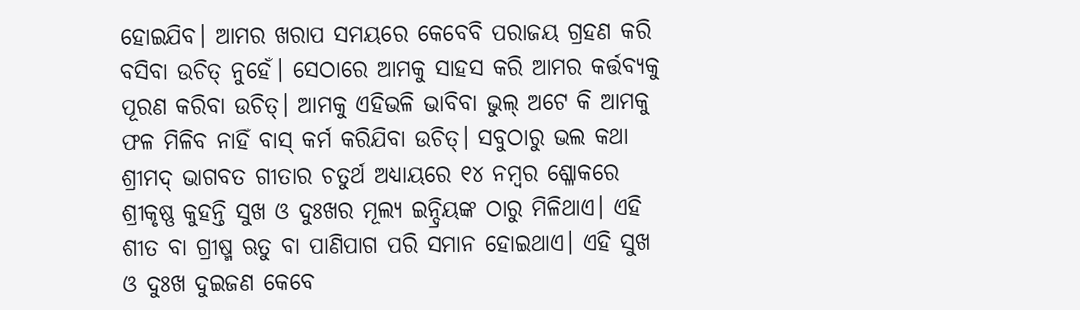ହୋଇଯିବ। ଆମର ଖରାପ ସମୟରେ କେବେବି ପରାଜୟ ଗ୍ରହଣ କରି ବସିବା ଉଚିତ୍ ନୁହେଁ। ସେଠାରେ ଆମକୁ ସାହସ କରି ଆମର କର୍ତ୍ତବ୍ୟକୁ ପୂରଣ କରିବା ଉଚିତ୍। ଆମକୁ ଏହିଭଳି ଭାବିବା ଭୁଲ୍ ଅଟେ କି ଆମକୁ ଫଳ ମିଳିବ ନାହିଁ ବାସ୍ କର୍ମ କରିଯିବା ଉଚିତ୍। ସବୁଠାରୁ ଭଲ କଥା ଶ୍ରୀମଦ୍ ଭାଗବତ ଗୀତାର ଚତୁର୍ଥ ଅଧ୍ୟାୟରେ ୧୪ ନମ୍ବର ଶ୍ଳୋକରେ ଶ୍ରୀକୃଷ୍ଣ କୁହନ୍ତି ସୁଖ ଓ ଦୁଃଖର ମୂଲ୍ୟ ଇନ୍ଦ୍ରିୟଙ୍କ ଠାରୁ ମିଳିଥାଏ। ଏହି ଶୀତ ବା ଗ୍ରୀଷ୍ମ ଋତୁ ବା ପାଣିପାଗ ପରି ସମାନ ହୋଇଥାଏ। ଏହି ସୁଖ ଓ ଦୁଃଖ ଦୁଇଜଣ କେବେ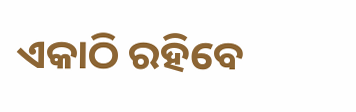ଏକାଠି ରହିବେ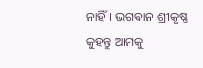ନାହିଁ। ଭଗଵାନ ଶ୍ରୀକୃଷ୍ଣ କୁହନ୍ତୁ ଆମକୁ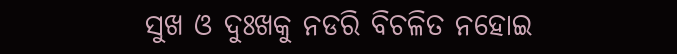ସୁଖ ଓ ଦୁଃଖକୁ ନଡରି ବିଚଳିତ ନହୋଇ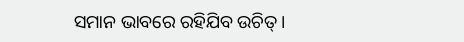ସମାନ ଭାବରେ ରହିଯିବ ଉଚିତ୍।